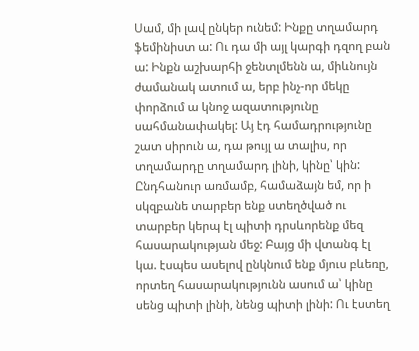Սամ, մի լավ ընկեր ունեմ: Ինքը տղամարդ ֆեմինիստ ա: Ու դա մի այլ կարգի դզող բան ա: Ինքն աշխարհի ջենտլմենն ա, միևնույն ժամանակ ատում ա, երբ ինչ-որ մեկը փորձում ա կնոջ ազատությունը սահմանափակել: Այ էդ համադրությունը շատ սիրուն ա, դա թույլ ա տալիս, որ տղամարդը տղամարդ լինի, կինը՝ կին:
Ընդհանուր առմամբ, համաձայն եմ, որ ի սկզբանե տարբեր ենք ստեղծված ու տարբեր կերպ էլ պիտի դրսևորենք մեզ հասարակության մեջ: Բայց մի վտանգ էլ կա. էսպես ասելով ընկնում ենք մյուս բևեռը, որտեղ հասարակությունն ասում ա՝ կինը սենց պիտի լինի, նենց պիտի լինի: Ու էստեղ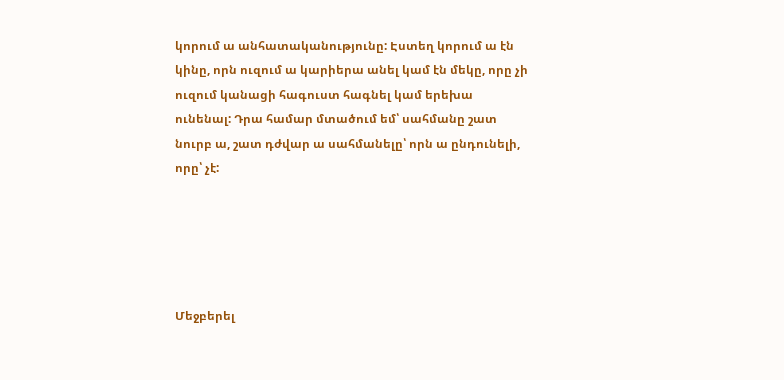կորում ա անհատականությունը: Էստեղ կորում ա էն կինը, որն ուզում ա կարիերա անել կամ էն մեկը, որը չի ուզում կանացի հագուստ հագնել կամ երեխա ունենալ: Դրա համար մտածում եմ՝ սահմանը շատ նուրբ ա, շատ դժվար ա սահմանելը՝ որն ա ընդունելի, որը՝ չէ:





Մեջբերել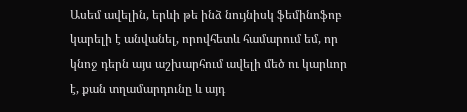Ասեմ ավելին, երևի թե ինձ նույնիսկ ֆեմինոֆոբ կարելի է անվանել, որովհետև համարում եմ, որ կնոջ դերն այս աշխարհում ավելի մեծ ու կարևոր է, քան տղամարդունը և այդ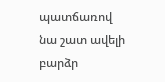պատճառով նա շատ ավելի բարձր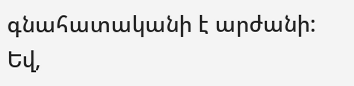գնահատականի է արժանի: Եվ,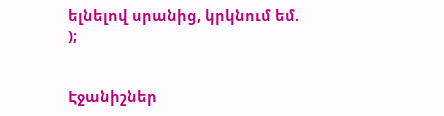ելնելով սրանից, կրկնում եմ.
);


Էջանիշներ